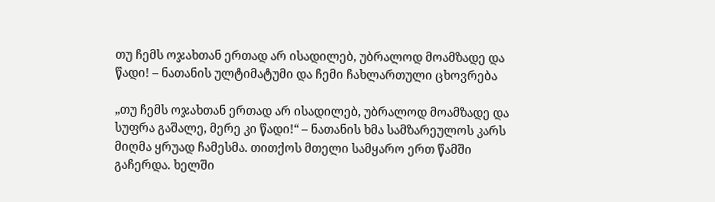თუ ჩემს ოჯახთან ერთად არ ისადილებ, უბრალოდ მოამზადე და წადი! – ნათანის ულტიმატუმი და ჩემი ჩახლართული ცხოვრება

„თუ ჩემს ოჯახთან ერთად არ ისადილებ, უბრალოდ მოამზადე და სუფრა გაშალე, მერე კი წადი!“ – ნათანის ხმა სამზარეულოს კარს მიღმა ყრუად ჩამესმა. თითქოს მთელი სამყარო ერთ წამში გაჩერდა. ხელში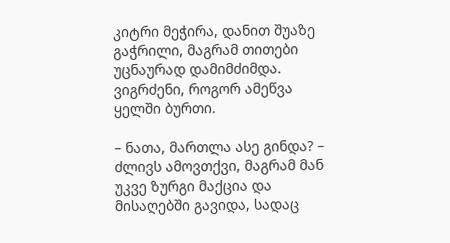კიტრი მეჭირა, დანით შუაზე გაჭრილი, მაგრამ თითები უცნაურად დამიმძიმდა. ვიგრძენი, როგორ ამეწვა ყელში ბურთი.

– ნათა, მართლა ასე გინდა? – ძლივს ამოვთქვი, მაგრამ მან უკვე ზურგი მაქცია და მისაღებში გავიდა, სადაც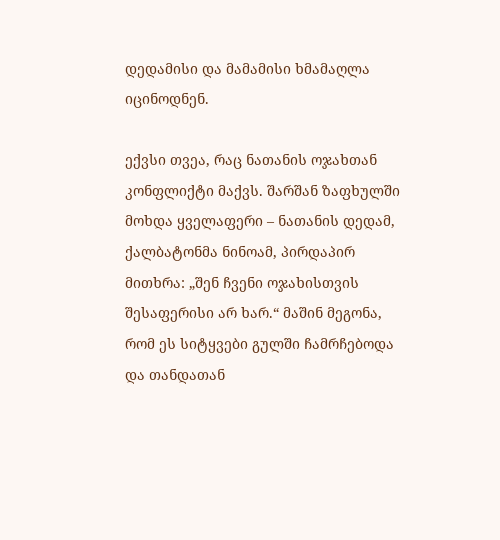დედამისი და მამამისი ხმამაღლა იცინოდნენ.

ექვსი თვეა, რაც ნათანის ოჯახთან კონფლიქტი მაქვს. შარშან ზაფხულში მოხდა ყველაფერი – ნათანის დედამ, ქალბატონმა ნინოამ, პირდაპირ მითხრა: „შენ ჩვენი ოჯახისთვის შესაფერისი არ ხარ.“ მაშინ მეგონა, რომ ეს სიტყვები გულში ჩამრჩებოდა და თანდათან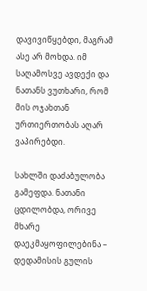დავივიწყებდი, მაგრამ ასე არ მოხდა. იმ საღამოსვე ავდექი და ნათანს ვუთხარი, რომ მის ოჯახთან ურთიერთობას აღარ ვაპირებდი.

სახლში დაძაბულობა გამეფდა. ნათანი ცდილობდა, ორივე მხარე დაეკმაყოფილებინა – დედამისის გულის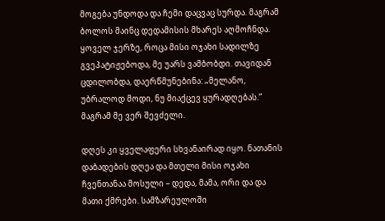მოგება უნდოდა და ჩემი დაცვაც სურდა. მაგრამ ბოლოს მაინც დედამისის მხარეს აღმოჩნდა. ყოველ ჯერზე, როცა მისი ოჯახი სადილზე გვეპატიჟებოდა, მე უარს ვამბობდი. თავიდან ცდილობდა, დაერწმუნებინა: „მელანო, უბრალოდ მოდი, ნუ მიაქცევ ყურადღებას.“ მაგრამ მე ვერ შევძელი.

დღეს კი ყველაფერი სხვანაირად იყო. ნათანის დაბადების დღეა და მთელი მისი ოჯახი ჩვენთანაა მოსული – დედა, მამა, ორი და და მათი ქმრები. სამზარეულოში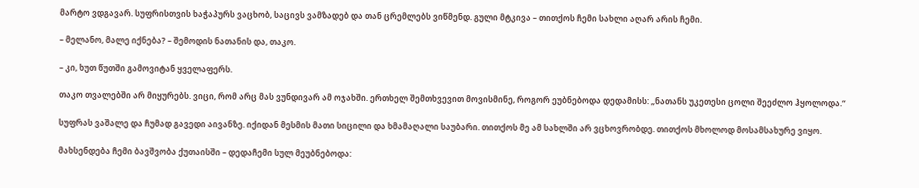მარტო ვდგავარ. სუფრისთვის ხაჭაპურს ვაცხობ, საცივს ვამზადებ და თან ცრემლებს ვიწმენდ. გული მტკივა – თითქოს ჩემი სახლი აღარ არის ჩემი.

– მელანო, მალე იქნება? – შემოდის ნათანის და, თაკო.

– კი, ხუთ წუთში გამოვიტან ყველაფერს.

თაკო თვალებში არ მიყურებს. ვიცი, რომ არც მას ვუნდივარ ამ ოჯახში. ერთხელ შემთხვევით მოვისმინე, როგორ ეუბნებოდა დედამისს: „ნათანს უკეთესი ცოლი შეეძლო ჰყოლოდა.“

სუფრას ვაშალე და ჩუმად გავედი აივანზე. იქიდან მესმის მათი სიცილი და ხმამაღალი საუბარი. თითქოს მე ამ სახლში არ ვცხოვრობდე. თითქოს მხოლოდ მოსამსახურე ვიყო.

მახსენდება ჩემი ბავშვობა ქუთაისში – დედაჩემი სულ მეუბნებოდა: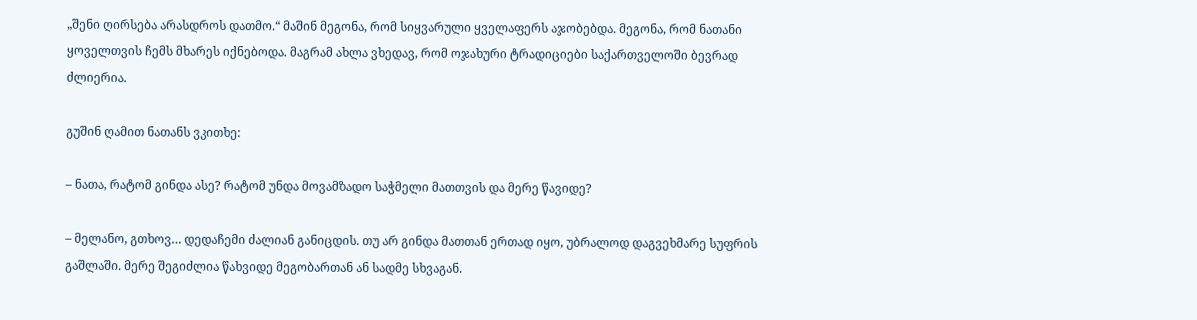„შენი ღირსება არასდროს დათმო.“ მაშინ მეგონა, რომ სიყვარული ყველაფერს აჯობებდა. მეგონა, რომ ნათანი ყოველთვის ჩემს მხარეს იქნებოდა. მაგრამ ახლა ვხედავ, რომ ოჯახური ტრადიციები საქართველოში ბევრად ძლიერია.

გუშინ ღამით ნათანს ვკითხე:

– ნათა, რატომ გინდა ასე? რატომ უნდა მოვამზადო საჭმელი მათთვის და მერე წავიდე?

– მელანო, გთხოვ… დედაჩემი ძალიან განიცდის. თუ არ გინდა მათთან ერთად იყო, უბრალოდ დაგვეხმარე სუფრის გაშლაში. მერე შეგიძლია წახვიდე მეგობართან ან სადმე სხვაგან.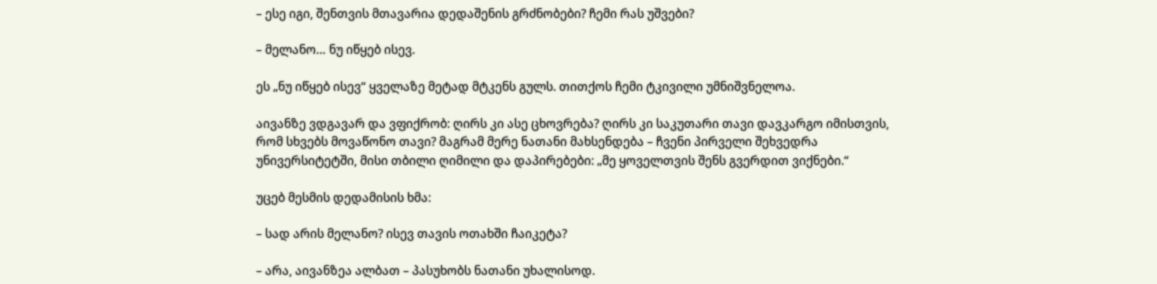– ესე იგი, შენთვის მთავარია დედაშენის გრძნობები? ჩემი რას უშვები?

– მელანო… ნუ იწყებ ისევ.

ეს „ნუ იწყებ ისევ“ ყველაზე მეტად მტკენს გულს. თითქოს ჩემი ტკივილი უმნიშვნელოა.

აივანზე ვდგავარ და ვფიქრობ: ღირს კი ასე ცხოვრება? ღირს კი საკუთარი თავი დავკარგო იმისთვის, რომ სხვებს მოვაწონო თავი? მაგრამ მერე ნათანი მახსენდება – ჩვენი პირველი შეხვედრა უნივერსიტეტში, მისი თბილი ღიმილი და დაპირებები: „მე ყოველთვის შენს გვერდით ვიქნები.“

უცებ მესმის დედამისის ხმა:

– სად არის მელანო? ისევ თავის ოთახში ჩაიკეტა?

– არა, აივანზეა ალბათ – პასუხობს ნათანი უხალისოდ.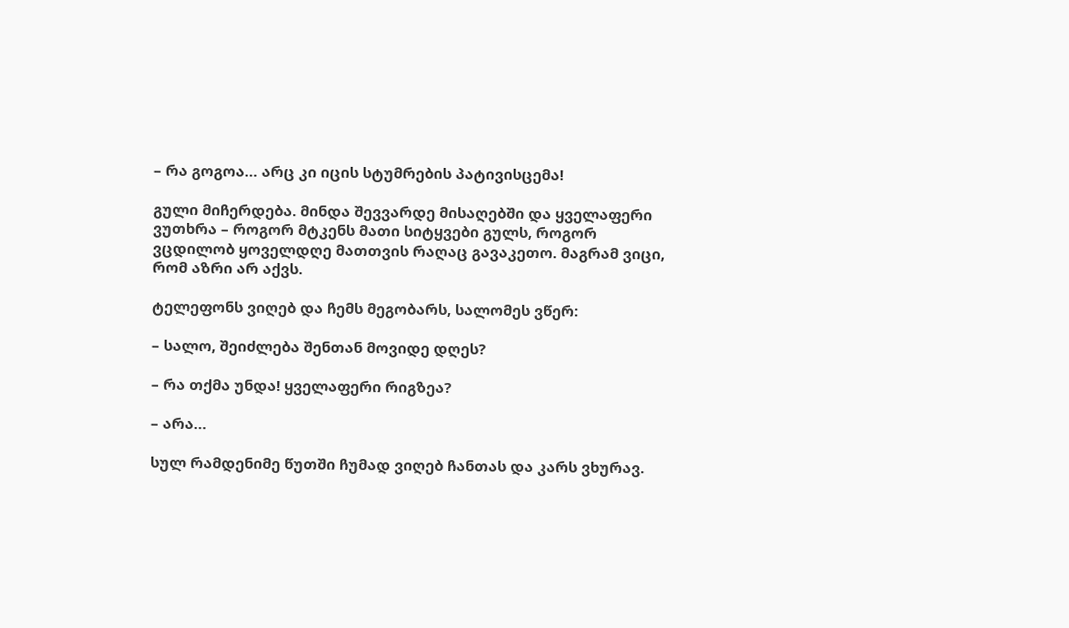– რა გოგოა… არც კი იცის სტუმრების პატივისცემა!

გული მიჩერდება. მინდა შევვარდე მისაღებში და ყველაფერი ვუთხრა – როგორ მტკენს მათი სიტყვები გულს, როგორ ვცდილობ ყოველდღე მათთვის რაღაც გავაკეთო. მაგრამ ვიცი, რომ აზრი არ აქვს.

ტელეფონს ვიღებ და ჩემს მეგობარს, სალომეს ვწერ:

– სალო, შეიძლება შენთან მოვიდე დღეს?

– რა თქმა უნდა! ყველაფერი რიგზეა?

– არა…

სულ რამდენიმე წუთში ჩუმად ვიღებ ჩანთას და კარს ვხურავ.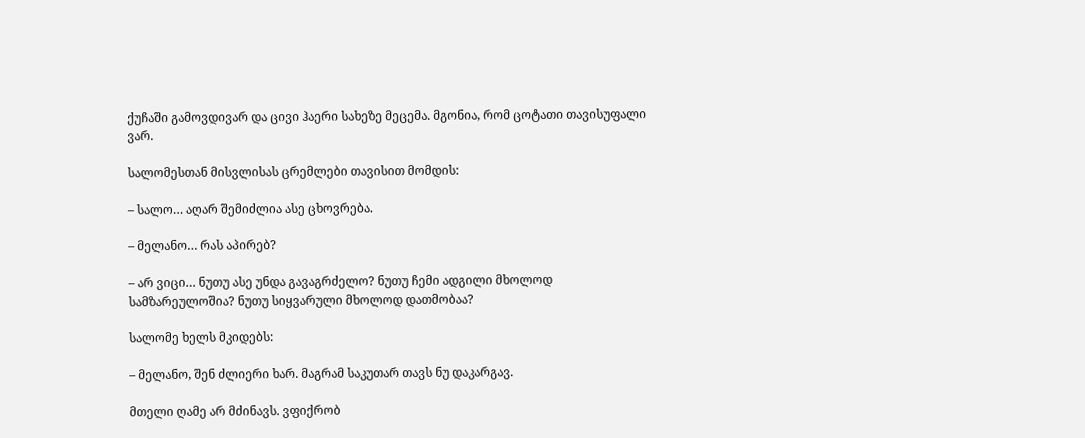ქუჩაში გამოვდივარ და ცივი ჰაერი სახეზე მეცემა. მგონია, რომ ცოტათი თავისუფალი ვარ.

სალომესთან მისვლისას ცრემლები თავისით მომდის:

– სალო… აღარ შემიძლია ასე ცხოვრება.

– მელანო… რას აპირებ?

– არ ვიცი… ნუთუ ასე უნდა გავაგრძელო? ნუთუ ჩემი ადგილი მხოლოდ სამზარეულოშია? ნუთუ სიყვარული მხოლოდ დათმობაა?

სალომე ხელს მკიდებს:

– მელანო, შენ ძლიერი ხარ. მაგრამ საკუთარ თავს ნუ დაკარგავ.

მთელი ღამე არ მძინავს. ვფიქრობ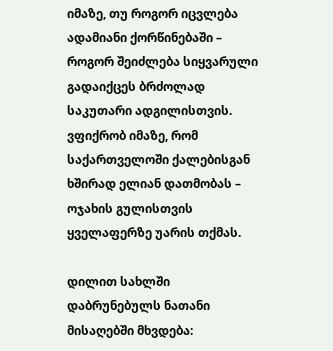იმაზე, თუ როგორ იცვლება ადამიანი ქორწინებაში – როგორ შეიძლება სიყვარული გადაიქცეს ბრძოლად საკუთარი ადგილისთვის. ვფიქრობ იმაზე, რომ საქართველოში ქალებისგან ხშირად ელიან დათმობას – ოჯახის გულისთვის ყველაფერზე უარის თქმას.

დილით სახლში დაბრუნებულს ნათანი მისაღებში მხვდება: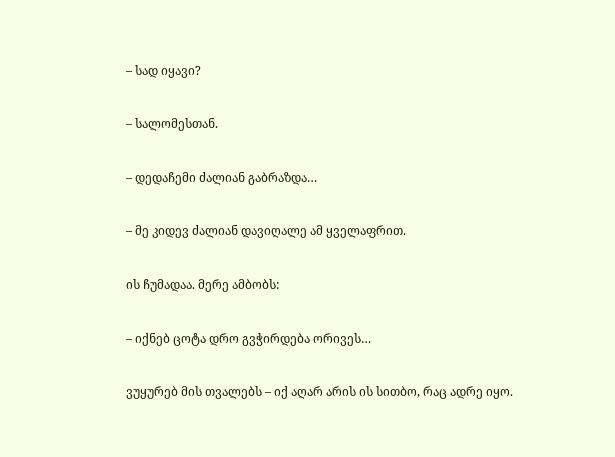– სად იყავი?

– სალომესთან.

– დედაჩემი ძალიან გაბრაზდა…

– მე კიდევ ძალიან დავიღალე ამ ყველაფრით.

ის ჩუმადაა. მერე ამბობს:

– იქნებ ცოტა დრო გვჭირდება ორივეს…

ვუყურებ მის თვალებს – იქ აღარ არის ის სითბო, რაც ადრე იყო.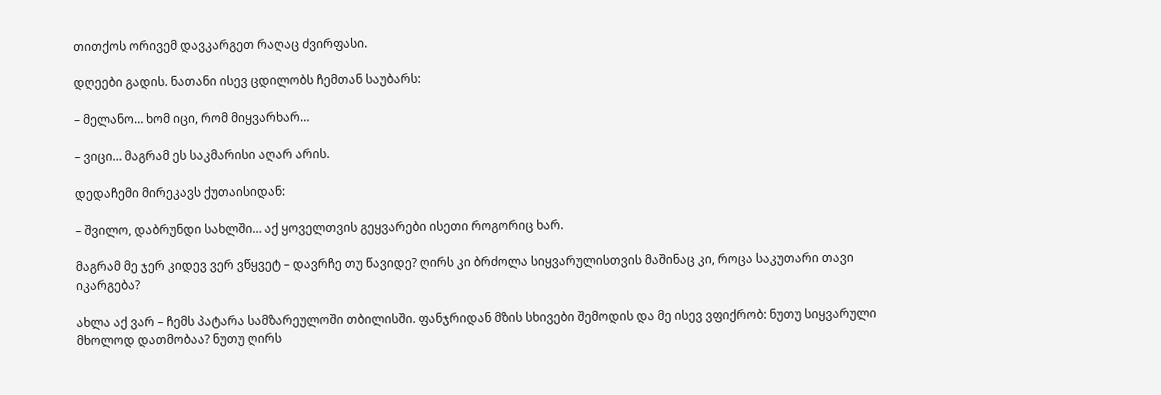თითქოს ორივემ დავკარგეთ რაღაც ძვირფასი.

დღეები გადის. ნათანი ისევ ცდილობს ჩემთან საუბარს:

– მელანო… ხომ იცი, რომ მიყვარხარ…

– ვიცი… მაგრამ ეს საკმარისი აღარ არის.

დედაჩემი მირეკავს ქუთაისიდან:

– შვილო, დაბრუნდი სახლში… აქ ყოველთვის გეყვარები ისეთი როგორიც ხარ.

მაგრამ მე ჯერ კიდევ ვერ ვწყვეტ – დავრჩე თუ წავიდე? ღირს კი ბრძოლა სიყვარულისთვის მაშინაც კი, როცა საკუთარი თავი იკარგება?

ახლა აქ ვარ – ჩემს პატარა სამზარეულოში თბილისში. ფანჯრიდან მზის სხივები შემოდის და მე ისევ ვფიქრობ: ნუთუ სიყვარული მხოლოდ დათმობაა? ნუთუ ღირს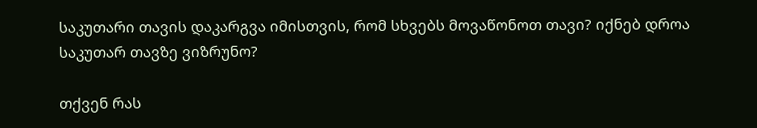საკუთარი თავის დაკარგვა იმისთვის, რომ სხვებს მოვაწონოთ თავი? იქნებ დროა საკუთარ თავზე ვიზრუნო?

თქვენ რას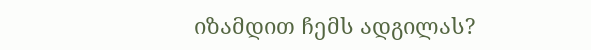იზამდით ჩემს ადგილას?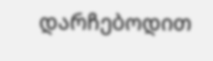დარჩებოდით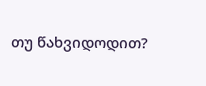თუ წახვიდოდით?